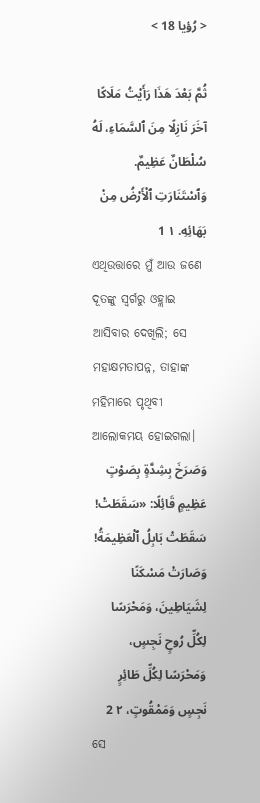< رُؤيا 18 >

ثُمَّ بَعْدَ هَذَا رَأَيْتُ مَلَاكًا آخَرَ نَازِلًا مِنَ ٱلسَّمَاءِ، لَهُ سُلْطَانٌ عَظِيمٌ. وَٱسْتَنَارَتِ ٱلْأَرْضُ مِنْ بَهَائِهِ. ١ 1
ଏଥିଉତ୍ତାରେ ମୁଁ ଆଉ ଜଣେ ଦୂତଙ୍କୁ ସ୍ୱର୍ଗରୁ ଓହ୍ଲାଇ ଆସିବାର ଦେଖିଲି; ସେ ମହାକ୍ଷମତାପନ୍ନ, ତାହାଙ୍କ ମହିମାରେ ପୃଥିବୀ ଆଲୋକମୟ ହୋଇଗଲା।
وَصَرَخَ بِشِدَّةٍ بِصَوْتٍ عَظِيمٍ قَائِلًا: «سَقَطَتْ! سَقَطَتْ بَابِلُ ٱلْعَظِيمَةُ! وَصَارَتْ مَسْكَنًا لِشَيَاطِينَ، وَمَحْرَسًا لِكُلِّ رُوحٍ نَجِسٍ، وَمَحْرَسًا لِكُلِّ طَائِرٍ نَجِسٍ وَمَمْقُوتٍ، ٢ 2
ସେ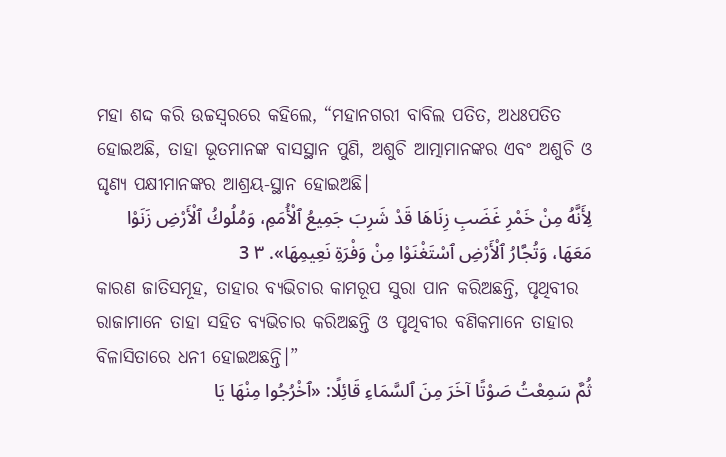ମହା ଶଦ୍ଦ କରି ଉଚ୍ଚସ୍ୱରରେ କହିଲେ, “ମହାନଗରୀ ବାବିଲ ପତିତ, ଅଧଃପତିତ ହୋଇଅଛି, ତାହା ଭୂତମାନଙ୍କ ବାସସ୍ଥାନ ପୁଣି, ଅଶୁଚି ଆତ୍ମାମାନଙ୍କର ଏବଂ ଅଶୁଚି ଓ ଘୃଣ୍ୟ ପକ୍ଷୀମାନଙ୍କର ଆଶ୍ରୟ-ସ୍ଥାନ ହୋଇଅଛି।
لِأَنَّهُ مِنْ خَمْرِ غَضَبِ زِنَاهَا قَدْ شَرِبَ جَمِيعُ ٱلْأُمَمِ، وَمُلُوكُ ٱلْأَرْضِ زَنَوْا مَعَهَا، وَتُجَّارُ ٱلْأَرْضِ ٱسْتَغْنَوْا مِنْ وَفْرَةِ نَعِيمِهَا». ٣ 3
କାରଣ ଜାତିସମୂହ, ତାହାର ବ୍ୟଭିଚାର କାମରୂପ ସୁରା ପାନ କରିଅଛନ୍ତି, ପୃଥିବୀର ରାଜାମାନେ ତାହା ସହିତ ବ୍ୟଭିଚାର କରିଅଛନ୍ତି ଓ ପୃଥିବୀର ବଣିକମାନେ ତାହାର ବିଳାସିତାରେ ଧନୀ ହୋଇଅଛନ୍ତି।”
ثُمَّ سَمِعْتُ صَوْتًا آخَرَ مِنَ ٱلسَّمَاءِ قَائِلًا: «ٱخْرُجُوا مِنْهَا يَا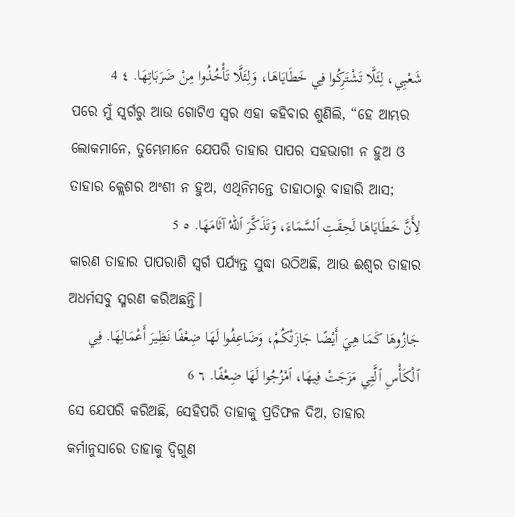شَعْبِي، لِئَلَّا تَشْتَرِكُوا فِي خَطَايَاهَا، وَلِئَلَّا تَأْخُذُوا مِنْ ضَرَبَاتِهَا. ٤ 4
ପରେ ମୁଁ ସ୍ୱର୍ଗରୁ ଆଉ ଗୋଟିଏ ସ୍ୱର ଏହା କହିବାର ଶୁଣିଲି, “ହେ ଆମ୍ଭର ଲୋକମାନେ, ତୁମ୍ଭେମାନେ ଯେପରି ତାହାର ପାପର ସହଭାଗୀ ନ ହୁଅ ଓ ତାହାର କ୍ଲେଶର ଅଂଶୀ ନ ହୁଅ, ଏଥିନିମନ୍ତେ ତାହାଠାରୁ ବାହାରି ଆସ;
لِأَنَّ خَطَايَاهَا لَحِقَتِ ٱلسَّمَاءَ، وَتَذَكَّرَ ٱللهُ آثَامَهَا. ٥ 5
କାରଣ ତାହାର ପାପରାଶି ସ୍ୱର୍ଗ ପର୍ଯ୍ୟନ୍ତ ସୁଦ୍ଧା ଉଠିଅଛି, ଆଉ ଈଶ୍ବର ତାହାର ଅଧର୍ମସବୁ ସ୍ମରଣ କରିଅଛନ୍ତି।
جَازُوهَا كَمَا هِيَ أَيْضًا جَازَتْكُمْ، وَضَاعِفُوا لَهَا ضِعْفًا نَظِيرَ أَعْمَالِهَا. فِي ٱلْكَأْسِ ٱلَّتِي مَزَجَتْ فِيهَا، ٱمْزُجُوا لَهَا ضِعْفًا. ٦ 6
ସେ ଯେପରି କରିଅଛି, ସେହିପରି ତାହାକୁ ପ୍ରତିଫଳ ଦିଅ, ତାହାର କର୍ମାନୁସାରେ ତାହାକୁ ଦ୍ୱିଗୁଣ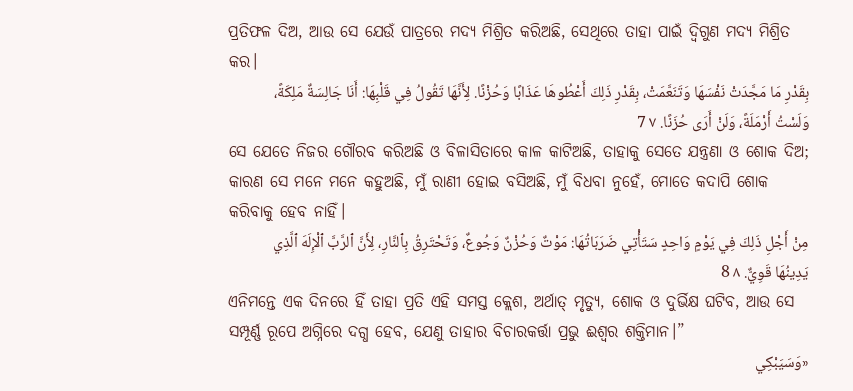ପ୍ରତିଫଳ ଦିଅ, ଆଉ ସେ ଯେଉଁ ପାତ୍ରରେ ମଦ୍ୟ ମିଶ୍ରିତ କରିଅଛି, ସେଥିରେ ତାହା ପାଇଁ ଦ୍ୱିଗୁଣ ମଦ୍ୟ ମିଶ୍ରିତ କର।
بِقَدْرِ مَا مَجَّدَتْ نَفْسَهَا وَتَنَعَّمَتْ، بِقَدْرِ ذَلِكَ أَعْطُوهَا عَذَابًا وَحُزْنًا. لِأَنَّهَا تَقُولُ فِي قَلْبِهَا: أَنَا جَالِسَةٌ مَلِكَةً، وَلَسْتُ أَرْمَلَةً، وَلَنْ أَرَى حُزَنًا. ٧ 7
ସେ ଯେତେ ନିଜର ଗୌରବ କରିଅଛି ଓ ବିଳାସିତାରେ କାଳ କାଟିଅଛି, ତାହାକୁ ସେତେ ଯନ୍ତ୍ରଣା ଓ ଶୋକ ଦିଅ; କାରଣ ସେ ମନେ ମନେ କହୁଅଛି, ମୁଁ ରାଣୀ ହୋଇ ବସିଅଛି, ମୁଁ ବିଧବା ନୁହେଁ, ମୋତେ କଦାପି ଶୋକ କରିବାକୁ ହେବ ନାହିଁ।
مِنْ أَجْلِ ذَلِكَ فِي يَوْمٍ وَاحِدٍ سَتَأْتِي ضَرَبَاتُهَا: مَوْتٌ وَحُزْنٌ وَجُوعٌ، وَتَحْتَرِقُ بِٱلنَّارِ، لِأَنَّ ٱلرَّبَّ ٱلْإِلَهَ ٱلَّذِي يَدِينُهَا قَوِيٌّ. ٨ 8
ଏନିମନ୍ତେ ଏକ ଦିନରେ ହିଁ ତାହା ପ୍ରତି ଏହି ସମସ୍ତ କ୍ଲେଶ, ଅର୍ଥାତ୍‍ ମୃତ୍ୟୁ, ଶୋକ ଓ ଦୁର୍ଭିକ୍ଷ ଘଟିବ, ଆଉ ସେ ସମ୍ପୂର୍ଣ୍ଣ ରୂପେ ଅଗ୍ନିରେ ଦଗ୍ଧ ହେବ, ଯେଣୁ ତାହାର ବିଚାରକର୍ତ୍ତା ପ୍ରଭୁ ଈଶ୍ବର ଶକ୍ତିମାନ।”
«وَسَيَبْكِي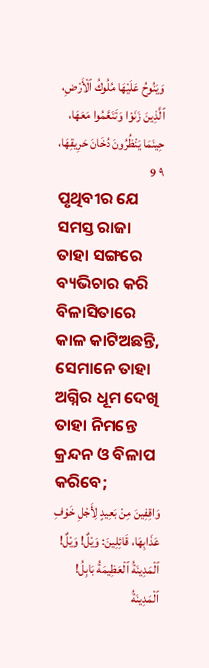وَيَنُوحُ عَلَيْهَا مُلُوكُ ٱلْأَرْضِ، ٱلَّذِينَ زَنَوْا وَتَنَعَّمُوا مَعَهَا، حِينَمَا يَنْظُرُونَ دُخَانَ حَرِيقِهَا، ٩ 9
ପୃଥିବୀର ଯେ ସମସ୍ତ ରାଜା ତାହା ସଙ୍ଗରେ ବ୍ୟଭିଚାର କରି ବିଳାସିତାରେ କାଳ କାଟିଅଛନ୍ତି, ସେମାନେ ତାହା ଅଗ୍ନିର ଧୂମ ଦେଖି ତାହା ନିମନ୍ତେ କ୍ରନ୍ଦନ ଓ ବିଳାପ କରିବେ;
وَاقِفِينَ مِنْ بَعِيدٍ لِأَجْلِ خَوْفِ عَذَابِهَا، قَائِلِينَ: وَيْلٌ! وَيْلٌ! ٱلْمَدِينَةُ ٱلْعَظِيمَةُ بَابِلُ! ٱلْمَدِينَةُ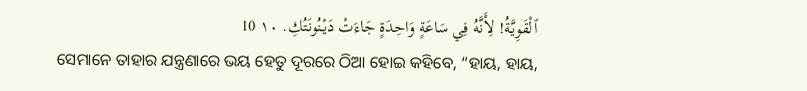ٱلْقَوِيَّةُ! لِأَنَّهُ فِي سَاعَةٍ وَاحِدَةٍ جَاءَتْ دَيْنُونَتُكِ. ١٠ 10
ସେମାନେ ତାହାର ଯନ୍ତ୍ରଣାରେ ଭୟ ହେତୁ ଦୂରରେ ଠିଆ ହୋଇ କହିବେ, “ହାୟ, ହାୟ,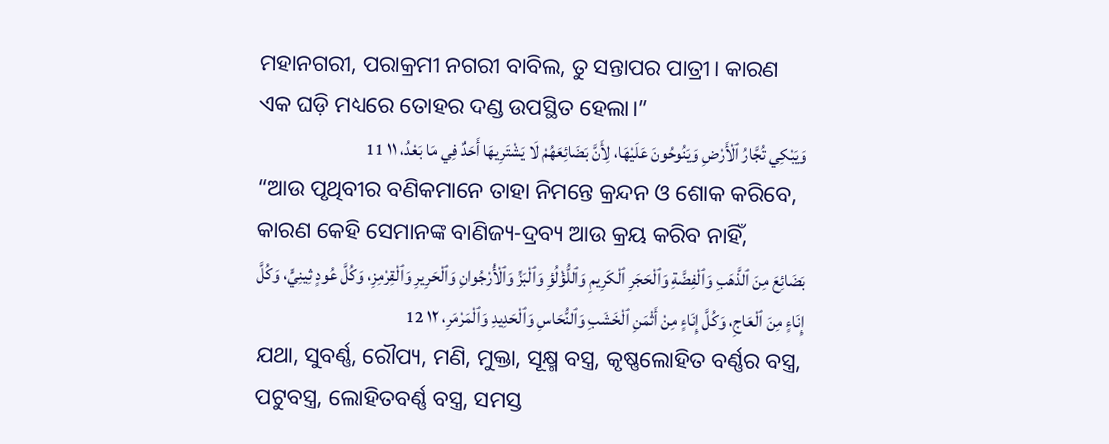ମହାନଗରୀ, ପରାକ୍ରମୀ ନଗରୀ ବାବିଲ, ତୁ ସନ୍ତାପର ପାତ୍ରୀ। କାରଣ ଏକ ଘଡ଼ି ମଧ୍ୟରେ ତୋହର ଦଣ୍ଡ ଉପସ୍ଥିତ ହେଲା।”
وَيَبْكِي تُجَّارُ ٱلْأَرْضِ وَيَنُوحُونَ عَلَيْهَا، لِأَنَّ بَضَائِعَهُمْ لَا يَشْتَرِيهَا أَحَدٌ فِي مَا بَعْدُ، ١١ 11
“ଆଉ ପୃଥିବୀର ବଣିକମାନେ ତାହା ନିମନ୍ତେ କ୍ରନ୍ଦନ ଓ ଶୋକ କରିବେ, କାରଣ କେହି ସେମାନଙ୍କ ବାଣିଜ୍ୟ-ଦ୍ରବ୍ୟ ଆଉ କ୍ରୟ କରିବ ନାହିଁ,
بَضَائِعَ مِنَ ٱلذَّهَبِ وَٱلْفِضَّةِ وَٱلْحَجَرِ ٱلْكَرِيمِ وَٱللُّؤْلُؤِ وَٱلْبَزِّ وَٱلْأُرْجُوانِ وَٱلْحَرِيرِ وَٱلْقِرْمِزِ، وَكُلَّ عُودٍ ثِينِيٍّ، وَكُلَّ إِنَاءٍ مِنَ ٱلْعَاجِ، وَكُلَّ إِنَاءٍ مِنْ أَثْمَنِ ٱلْخَشَبِ وَٱلنُّحَاسِ وَٱلْحَدِيدِ وَٱلْمَرْمَرِ، ١٢ 12
ଯଥା, ସୁବର୍ଣ୍ଣ, ରୌପ୍ୟ, ମଣି, ମୁକ୍ତା, ସୂକ୍ଷ୍ମ ବସ୍ତ୍ର, କୃଷ୍ଣଲୋହିତ ବର୍ଣ୍ଣର ବସ୍ତ୍ର, ପଟୁବସ୍ତ୍ର, ଲୋହିତବର୍ଣ୍ଣ ବସ୍ତ୍ର, ସମସ୍ତ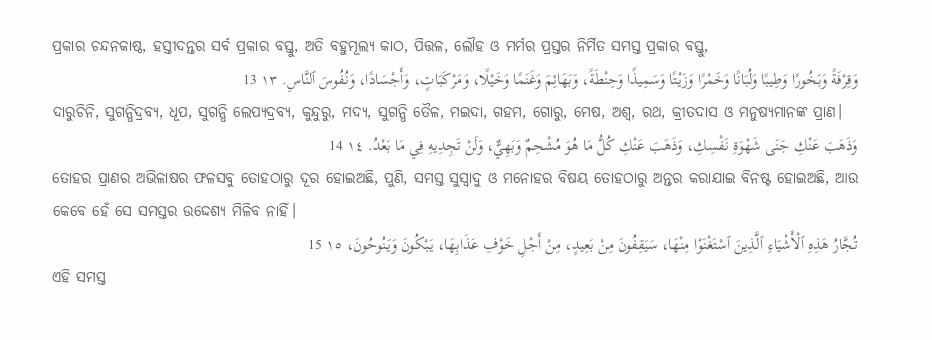ପ୍ରକାର ଚନ୍ଦନକାଷ୍ଠ, ହସ୍ତୀଦନ୍ତର ସର୍ବ ପ୍ରକାର ବସ୍ତୁ, ଅତି ବହୁମୂଲ୍ୟ କାଠ, ପିତ୍ତଳ, ଲୌହ ଓ ମର୍ମର ପ୍ରସ୍ତର ନିର୍ମିତ ସମସ୍ତ ପ୍ରକାର ବସ୍ତୁ,
وَقِرْفَةً وَبَخُورًا وَطِيبًا وَلُبَانًا وَخَمْرًا وَزَيْتًا وَسَمِيذًا وَحِنْطَةً، وَبَهَائِمَ وَغَنَمًا وَخَيْلًا، وَمَرْكَبَاتٍ، وَأَجْسَادًا، وَنُفُوسَ ٱلنَّاسِ. ١٣ 13
ଦାରୁଚିନି, ସୁଗନ୍ଧିଦ୍ରବ୍ୟ, ଧୂପ, ସୁଗନ୍ଧି ଲେପ୍ୟଦ୍ରବ୍ୟ, କୁନ୍ଦୁରୁ, ମଦ୍ୟ, ସୁଗନ୍ଧି ତୈଳ, ମଇଦା, ଗହମ, ଗୋରୁ, ମେଷ, ଅଶ୍ୱ, ରଥ, କ୍ରୀତଦାସ ଓ ମନୁଷ୍ୟମାନଙ୍କ ପ୍ରାଣ।
وَذَهَبَ عَنْكِ جَنَى شَهْوَةِ نَفْسِكِ، وَذَهَبَ عَنْكِ كُلُّ مَا هُوَ مُشْحِمٌ وَبَهِيٌّ، وَلَنْ تَجِدِيهِ فِي مَا بَعْدُ. ١٤ 14
ତୋହର ପ୍ରାଣର ଅଭିଳାଷର ଫଳସବୁ ତୋହଠାରୁ ଦୂର ହୋଇଅଛି, ପୁଣି, ସମସ୍ତ ସୁସ୍ୱାଦୁ ଓ ମନୋହର ବିଷୟ ତୋହଠାରୁ ଅନ୍ତର କରାଯାଇ ବିନଷ୍ଟ ହୋଇଅଛି, ଆଉ କେବେ ହେଁ ସେ ସମସ୍ତର ଉଦ୍ଦେଶ୍ୟ ମିଳିବ ନାହିଁ।
تُجَّارُ هَذِهِ ٱلْأَشْيَاءِ ٱلَّذِينَ ٱسْتَغْنَوْا مِنْهَا، سَيَقِفُونَ مِنْ بَعِيدٍ، مِنْ أَجْلِ خَوْفِ عَذَابِهَا، يَبْكُونَ وَيَنُوحُونَ، ١٥ 15
ଏହି ସମସ୍ତ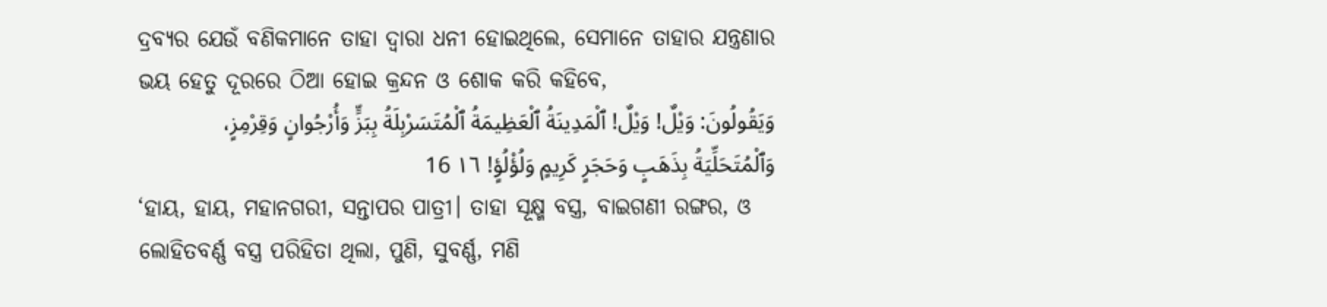ଦ୍ରବ୍ୟର ଯେଉଁ ବଣିକମାନେ ତାହା ଦ୍ୱାରା ଧନୀ ହୋଇଥିଲେ, ସେମାନେ ତାହାର ଯନ୍ତ୍ରଣାର ଭୟ ହେତୁ ଦୂରରେ ଠିଆ ହୋଇ କ୍ରନ୍ଦନ ଓ ଶୋକ କରି କହିବେ,
وَيَقُولُونَ: وَيْلٌ! وَيْلٌ! ٱلْمَدِينَةُ ٱلْعَظِيمَةُ ٱلْمُتَسَرْبِلَةُ بِبَزٍّ وَأُرْجُوانٍ وَقِرْمِزٍ، وَٱلْمُتَحَلِّيَةُ بِذَهَبٍ وَحَجَرٍ كَرِيمٍ وَلُؤْلُؤٍ! ١٦ 16
‘ହାୟ, ହାୟ, ମହାନଗରୀ, ସନ୍ତାପର ପାତ୍ରୀ। ତାହା ସୂକ୍ଷ୍ମ ବସ୍ତ୍ର, ବାଇଗଣୀ ରଙ୍ଗର, ଓ ଲୋହିତବର୍ଣ୍ଣ ବସ୍ତ୍ର ପରିହିତା ଥିଲା, ପୁଣି, ସୁବର୍ଣ୍ଣ, ମଣି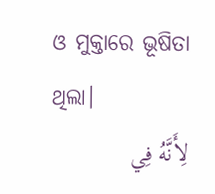ଓ ମୁକ୍ତାରେ ଭୂଷିତା ଥିଲା।
لِأَنَّهُ فِي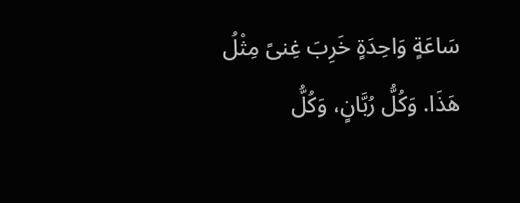سَاعَةٍ وَاحِدَةٍ خَرِبَ غِنىً مِثْلُ هَذَا. وَكُلُّ رُبَّانٍ، وَكُلُّ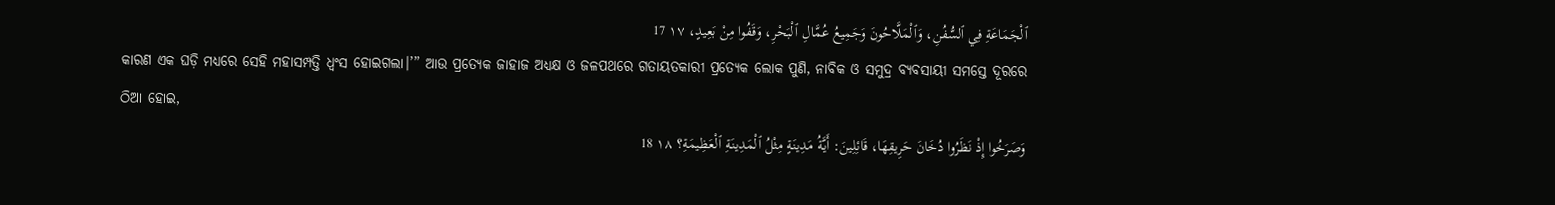ٱلْجَمَاعَةِ فِي ٱلسُّفُنِ، وَٱلْمَلَّاحُونَ وَجَمِيعُ عُمَّالِ ٱلْبَحْرِ، وَقَفُوا مِنْ بَعِيدٍ، ١٧ 17
କାରଣ ଏକ ଘଡ଼ି ମଧ୍ୟରେ ସେହି ମହାସମ୍ପତ୍ତି ଧ୍ୱଂସ ହୋଇଗଲା।’” ଆଉ ପ୍ରତ୍ୟେକ ଜାହାଜ ଅଧ୍ୟକ୍ଷ ଓ ଜଳପଥରେ ଗତାୟତକାରୀ ପ୍ରତ୍ୟେକ ଲୋକ ପୁଣି, ନାବିକ ଓ ସମୁଦ୍ର ବ୍ୟବସାୟୀ ସମସ୍ତେ ଦୂରରେ ଠିଆ ହୋଇ,
وَصَرَخُوا إِذْ نَظَرُوا دُخَانَ حَرِيقِهَا، قَائِلِينَ: أَيَّةُ مَدِينَةٍ مِثْلُ ٱلْمَدِينَةِ ٱلْعَظِيمَةِ؟ ١٨ 18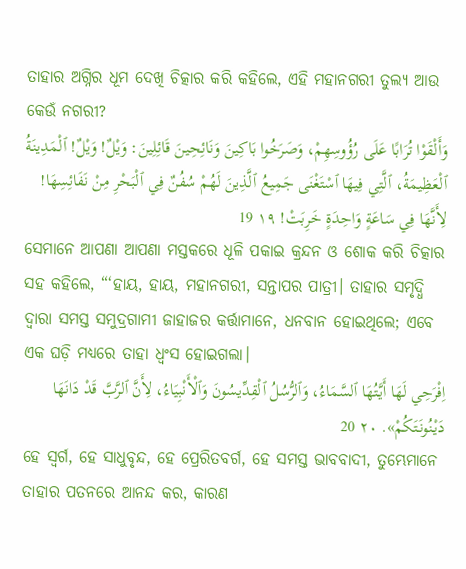ତାହାର ଅଗ୍ନିର ଧୂମ ଦେଖି ଚିତ୍କାର କରି କହିଲେ, ଏହି ମହାନଗରୀ ତୁଲ୍ୟ ଆଉ କେଉଁ ନଗରୀ?
وَأَلْقَوْا تُرَابًا عَلَى رُؤُوسِهِمْ، وَصَرَخُوا بَاكِينَ وَنَائِحِينَ قَائِلِينَ: وَيْلٌ! وَيْلٌ! ٱلْمَدِينَةُ ٱلْعَظِيمَةُ، ٱلَّتِي فِيهَا ٱسْتَغْنَى جَمِيعُ ٱلَّذِينَ لَهُمْ سُفُنٌ فِي ٱلْبَحْرِ مِنْ نَفَائِسِهَا! لِأَنَّهَا فِي سَاعَةٍ وَاحِدَةٍ خَرِبَتْ! ١٩ 19
ସେମାନେ ଆପଣା ଆପଣା ମସ୍ତକରେ ଧୂଳି ପକାଇ କ୍ରନ୍ଦନ ଓ ଶୋକ କରି ଚିତ୍କାର ସହ କହିଲେ, “‘ହାୟ, ହାୟ, ମହାନଗରୀ, ସନ୍ତାପର ପାତ୍ରୀ। ତାହାର ସମୃଦ୍ଧି ଦ୍ୱାରା ସମସ୍ତ ସମୁଦ୍ରଗାମୀ ଜାହାଜର କର୍ତ୍ତାମାନେ, ଧନବାନ ହୋଇଥିଲେ; ଏବେ ଏକ ଘଡ଼ି ମଧ୍ୟରେ ତାହା ଧ୍ୱଂସ ହୋଇଗଲା।
اِفْرَحِي لَهَا أَيَّتُهَا ٱلسَّمَاءُ، وَٱلرُّسُلُ ٱلْقِدِّيسُونَ وَٱلْأَنْبِيَاءُ، لِأَنَّ ٱلرَّبَّ قَدْ دَانَهَا دَيْنُونَتَكُمْ». ٢٠ 20
ହେ ସ୍ୱର୍ଗ, ହେ ସାଧୁବୃନ୍ଦ, ହେ ପ୍ରେରିତବର୍ଗ, ହେ ସମସ୍ତ ଭାବବାଦୀ, ତୁମ୍ଭେମାନେ ତାହାର ପତନରେ ଆନନ୍ଦ କର, କାରଣ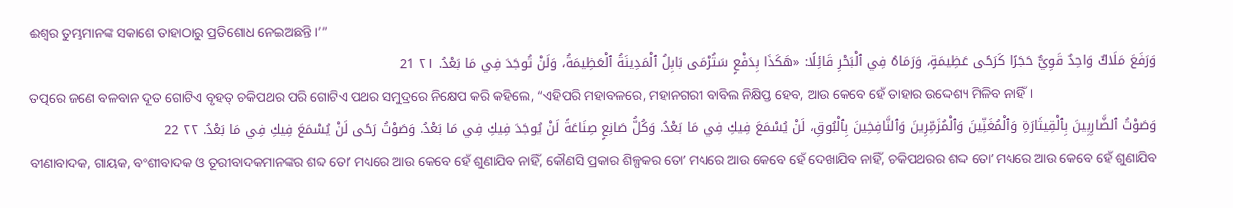ଈଶ୍ବର ତୁମ୍ଭମାନଙ୍କ ସକାଶେ ତାହାଠାରୁ ପ୍ରତିଶୋଧ ନେଇଅଛନ୍ତି।’”
وَرَفَعَ مَلَاكٌ وَاحِدٌ قَوِيٌّ حَجَرًا كَرَحًى عَظِيمَةٍ، وَرَمَاهُ فِي ٱلْبَحْرِ قَائِلًا: «هَكَذَا بِدَفْعٍ سَتُرْمَى بَابِلُ ٱلْمَدِينَةُ ٱلْعَظِيمَةُ، وَلَنْ تُوجَدَ فِي مَا بَعْدُ. ٢١ 21
ତତ୍ପରେ ଜଣେ ବଳବାନ ଦୂତ ଗୋଟିଏ ବୃହତ୍ ଚକିପଥର ପରି ଗୋଟିଏ ପଥର ସମୁଦ୍ରରେ ନିକ୍ଷେପ କରି କହିଲେ, “ଏହିପରି ମହାବଳରେ, ମହାନଗରୀ ବାବିଲ ନିକ୍ଷିପ୍ତ ହେବ, ଆଉ କେବେ ହେଁ ତାହାର ଉଦ୍ଦେଶ୍ୟ ମିଳିବ ନାହିଁ।
وَصَوْتُ ٱلضَّارِبِينَ بِٱلْقِيثَارَةِ وَٱلْمُغَنِّينَ وَٱلْمُزَمِّرِينَ وَٱلنَّافِخِينَ بِٱلْبُوقِ، لَنْ يُسْمَعَ فِيكِ فِي مَا بَعْدُ. وَكُلُّ صَانِعٍ صِنَاعَةً لَنْ يُوجَدَ فِيكِ فِي مَا بَعْدُ. وَصَوْتُ رَحًى لَنْ يُسْمَعَ فِيكِ فِي مَا بَعْدُ. ٢٢ 22
ବୀଣାବାଦକ, ଗାୟକ, ବଂଶୀବାଦକ ଓ ତୂରୀବାଦକମାନଙ୍କର ଶବ୍ଦ ତୋʼ ମଧ୍ୟରେ ଆଉ କେବେ ହେଁ ଶୁଣାଯିବ ନାହିଁ, କୌଣସି ପ୍ରକାର ଶିଳ୍ପକର ତୋʼ ମଧ୍ୟରେ ଆଉ କେବେ ହେଁ ଦେଖାଯିବ ନାହିଁ, ଚକିପଥରର ଶଦ୍ଦ ତୋʼ ମଧ୍ୟରେ ଆଉ କେବେ ହେଁ ଶୁଣାଯିବ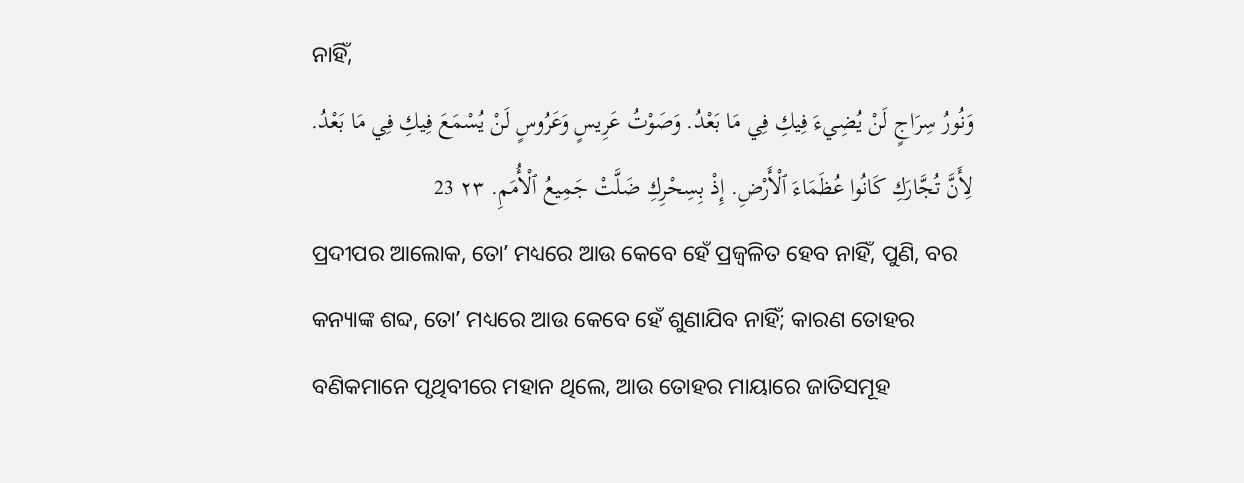ନାହିଁ,
وَنُورُ سِرَاجٍ لَنْ يُضِيءَ فِيكِ فِي مَا بَعْدُ. وَصَوْتُ عَرِيسٍ وَعَرُوسٍ لَنْ يُسْمَعَ فِيكِ فِي مَا بَعْدُ. لِأَنَّ تُجَّارَكِ كَانُوا عُظَمَاءَ ٱلْأَرْضِ. إِذْ بِسِحْرِكِ ضَلَّتْ جَمِيعُ ٱلْأُمَمِ. ٢٣ 23
ପ୍ରଦୀପର ଆଲୋକ, ତୋʼ ମଧ୍ୟରେ ଆଉ କେବେ ହେଁ ପ୍ରଜ୍ୱଳିତ ହେବ ନାହିଁ, ପୁଣି, ବର କନ୍ୟାଙ୍କ ଶବ୍ଦ, ତୋʼ ମଧ୍ୟରେ ଆଉ କେବେ ହେଁ ଶୁଣାଯିବ ନାହିଁ; କାରଣ ତୋହର ବଣିକମାନେ ପୃଥିବୀରେ ମହାନ ଥିଲେ, ଆଉ ତୋହର ମାୟାରେ ଜାତିସମୂହ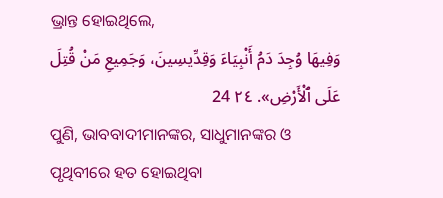ଭ୍ରାନ୍ତ ହୋଇଥିଲେ,
وَفِيهَا وُجِدَ دَمُ أَنْبِيَاءَ وَقِدِّيسِينَ، وَجَمِيعِ مَنْ قُتِلَ عَلَى ٱلْأَرْضِ». ٢٤ 24
ପୁଣି, ଭାବବାଦୀମାନଙ୍କର, ସାଧୁମାନଙ୍କର ଓ ପୃଥିବୀରେ ହତ ହୋଇଥିବା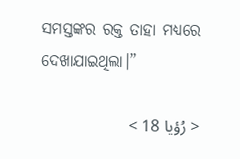ସମସ୍ତଙ୍କର ରକ୍ତ ତାହା ମଧ୍ୟରେ ଦେଖାଯାଇଥିଲା।”

< رُؤيا 18 >